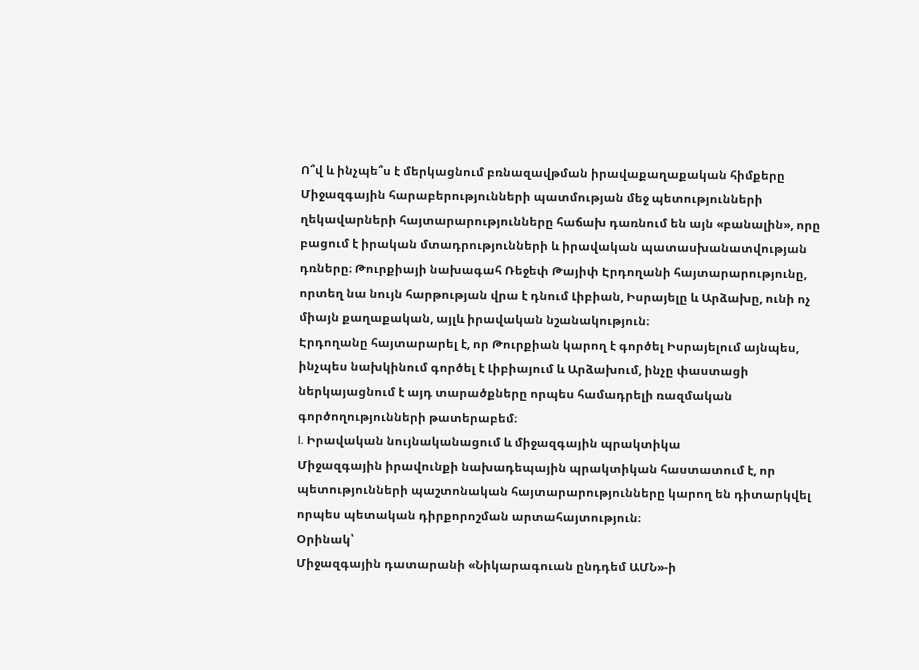Ո՞վ և ինչպե՞ս է մերկացնում բռնազավթման իրավաքաղաքական հիմքերը
Միջազգային հարաբերությունների պատմության մեջ պետությունների ղեկավարների հայտարարությունները հաճախ դառնում են այն «բանալին», որը բացում է իրական մտադրությունների և իրավական պատասխանատվության դռները։ Թուրքիայի նախագահ Ռեջեփ Թայիփ Էրդողանի հայտարարությունը, որտեղ նա նույն հարթության վրա է դնում Լիբիան, Իսրայելը և Արձախը, ունի ոչ միայն քաղաքական, այլև իրավական նշանակություն։
Էրդողանը հայտարարել է, որ Թուրքիան կարող է գործել Իսրայելում այնպես, ինչպես նախկինում գործել է Լիբիայում և Արձախում, ինչը փաստացի ներկայացնում է այդ տարածքները որպես համադրելի ռազմական գործողությունների թատերաբեմ։
I. Իրավական նույնականացում և միջազգային պրակտիկա
Միջազգային իրավունքի նախադեպային պրակտիկան հաստատում է, որ պետությունների պաշտոնական հայտարարությունները կարող են դիտարկվել որպես պետական դիրքորոշման արտահայտություն։
Օրինակ՝
Միջազգային դատարանի «Նիկարագուան ընդդեմ ԱՄՆ»-ի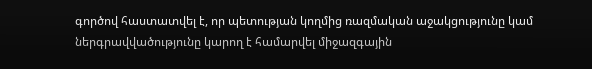գործով հաստատվել է, որ պետության կողմից ռազմական աջակցությունը կամ ներգրավվածությունը կարող է համարվել միջազգային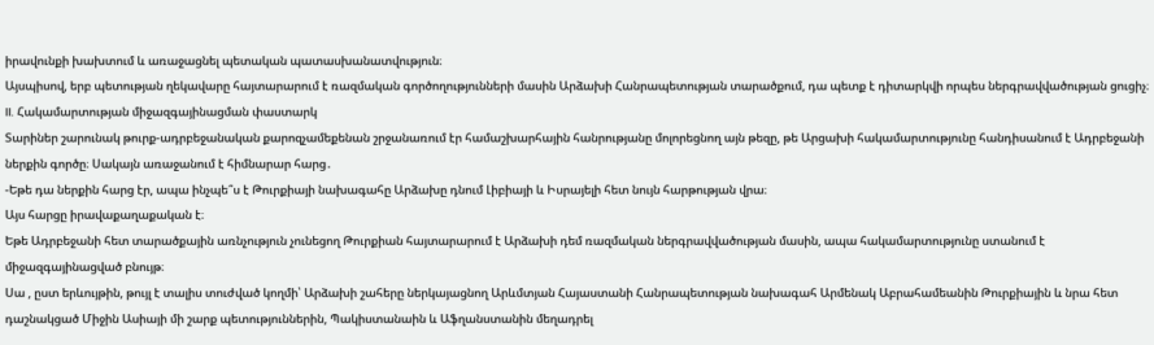իրավունքի խախտում և առաջացնել պետական պատասխանատվություն։
Այսպիսով, երբ պետության ղեկավարը հայտարարում է ռազմական գործողությունների մասին Արձախի Հանրապետության տարածքում, դա պետք է դիտարկվի որպես ներգրավվածության ցուցիչ։
II. Հակամարտության միջազգայինացման փաստարկ
Տարիներ շարունակ թուրք-ադրբեջանական քարոզչամեքենան շրջանառում էր համաշխարհային հանրությանը մոլորեցնող այն թեզը, թե Արցախի հակամարտությունը հանդիսանում է Ադրբեջանի ներքին գործը։ Սակայն առաջանում է հիմնարար հարց․
-Եթե դա ներքին հարց էր, ապա ինչպե՞ս է Թուրքիայի նախագահը Արձախը դնում Լիբիայի և Իսրայելի հետ նույն հարթության վրա։
Այս հարցը իրավաքաղաքական է։
Եթե Ադրբեջանի հետ տարածքային առնչություն չունեցող Թուրքիան հայտարարում է Արձախի դեմ ռազմական ներգրավվածության մասին, ապա հակամարտությունը ստանում է միջազգայինացված բնույթ։
Սա , ըստ երևույթին, թույլ է տալիս տուժված կողմի՝ Արձախի շահերը ներկայացնող Արևմտյան Հայաստանի Հանրապետության նախագահ Արմենակ Աբրահամեանին Թուրքիային և նրա հետ դաշնակցած Միջին Ասիայի մի շարք պետություններին, Պակիստանաին և Աֆղանստանին մեղադրել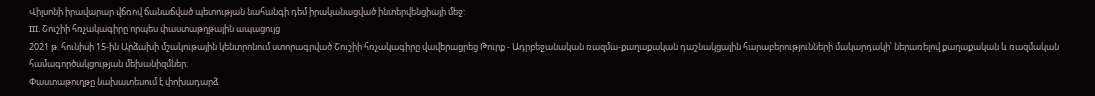Վիլսոնի իրավարար վճռով ճանաճված պետության նահանգի դեմ իրականացված ինտերվենցիայի մեջ:
III. Շուշիի հռչակագիրը որպես փաստաթղթային ապացույց
2021 թ. հունիսի 15-ին Արձախի մշակութային կենտրոնում ստորագրված Շուշիի հռչակագիրը վավերացրեց Թուրք - Ադրբեջանական ռազմա-քաղաքական դաշնակցային հարաբերությունների մակարդակի՝ ներառելով քաղաքական և ռազմական համագործակցության մեխանիզմներ։
Փաստաթուղթը նախատեսում է փոխադարձ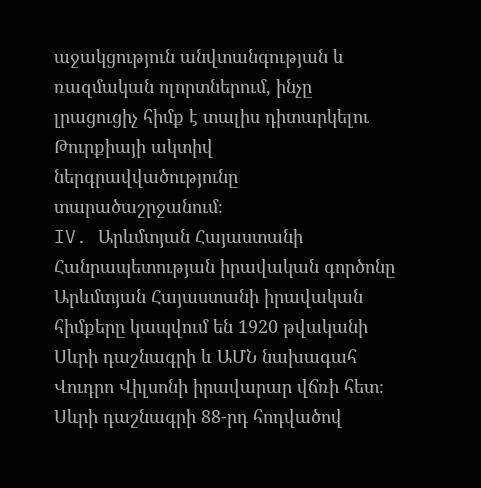աջակցություն անվտանգության և ռազմական ոլորտներում, ինչը լրացուցիչ հիմք է տալիս դիտարկելու Թուրքիայի ակտիվ ներգրավվածությունը տարածաշրջանում։
IV. Արևմտյան Հայաստանի Հանրապետության իրավական գործոնը
Արևմտյան Հայաստանի իրավական հիմքերը կապվում են 1920 թվականի Սևրի դաշնագրի և ԱՄՆ նախագահ Վուդրո Վիլսոնի իրավարար վճռի հետ։
Սևրի դաշնագրի 88-րդ հոդվածով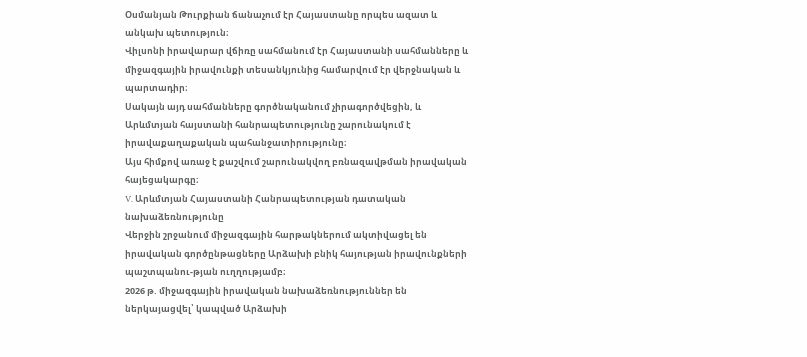Օսմանյան Թուրքիան ճանաչում էր Հայաստանը որպես ազատ և անկախ պետություն։
Վիլսոնի իրավարար վճիռը սահմանում էր Հայաստանի սահմանները և միջազգային իրավունքի տեսանկյունից համարվում էր վերջնական և պարտադիր։
Սակայն այդ սահմանները գործնականում չիրագործվեցին, և Արևմտյան հայստանի հանրապետությունը շարունակում է իրավաքաղաքական պահանջատիրությունը։
Այս հիմքով առաջ է քաշվում շարունակվող բռնազավթման իրավական հայեցակարգը։
V. Արևմտյան Հայաստանի Հանրապետության դատական նախաձեռնությունը
Վերջին շրջանում միջազգային հարթակներում ակտիվացել են իրավական գործընթացները Արձախի բնիկ հայության իրավունքների պաշտպանու-թյան ուղղությամբ։
2026 թ. միջազգային իրավական նախաձեռնություններ են ներկայացվել՝ կապված Արձախի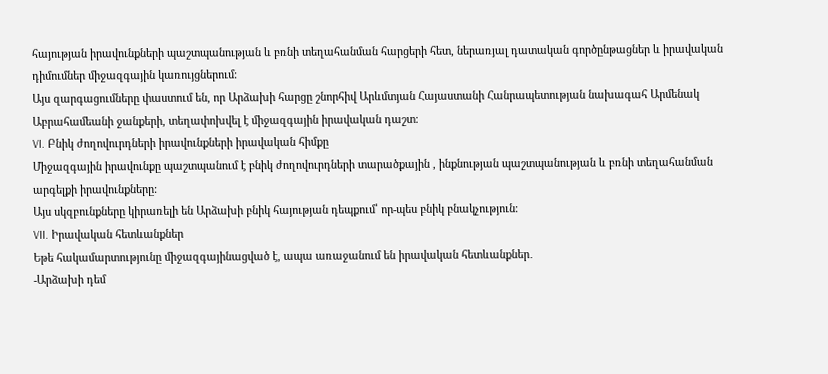հայության իրավունքների պաշտպանության և բռնի տեղահանման հարցերի հետ, ներառյալ դատական գործընթացներ և իրավական դիմումներ միջազգային կառույցներում։
Այս զարգացումները փաստում են, որ Արձախի հարցը շնորհիվ Արևմտյան Հայաստանի Հանրապետության նախագահ Արմենակ Աբրահամեանի ջանքերի, տեղափոխվել է միջազգային իրավական դաշտ։
VI. Բնիկ ժողովուրդների իրավունքների իրավական հիմքը
Միջազգային իրավունքը պաշտպանում է բնիկ ժողովուրդների տարածքային , ինքնության պաշտպանության և բռնի տեղահանման արգելքի իրավունքները:
Այս սկզբունքները կիրառելի են Արձախի բնիկ հայության դեպքում՝ որ-պես բնիկ բնակչություն։
VII. Իրավական հետևանքներ
Եթե հակամարտությունը միջազգայինացված է, ապա առաջանում են իրավական հետևանքներ․
-Արձախի դեմ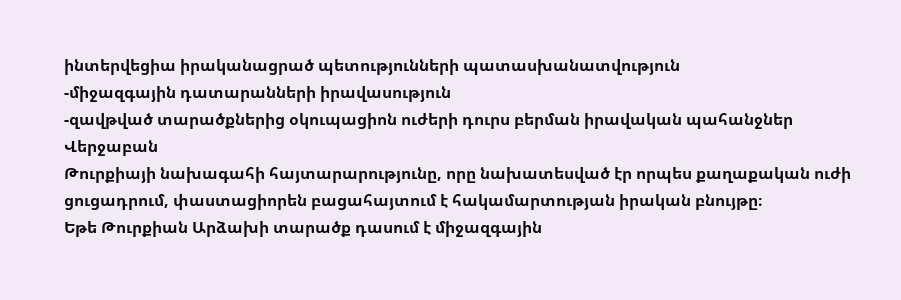ինտերվեցիա իրականացրած պետությունների պատասխանատվություն
-միջազգային դատարանների իրավասություն
-զավթված տարածքներից օկուպացիոն ուժերի դուրս բերման իրավական պահանջներ
Վերջաբան
Թուրքիայի նախագահի հայտարարությունը, որը նախատեսված էր որպես քաղաքական ուժի ցուցադրում, փաստացիորեն բացահայտում է հակամարտության իրական բնույթը։
Եթե Թուրքիան Արձախի տարածք դասում է միջազգային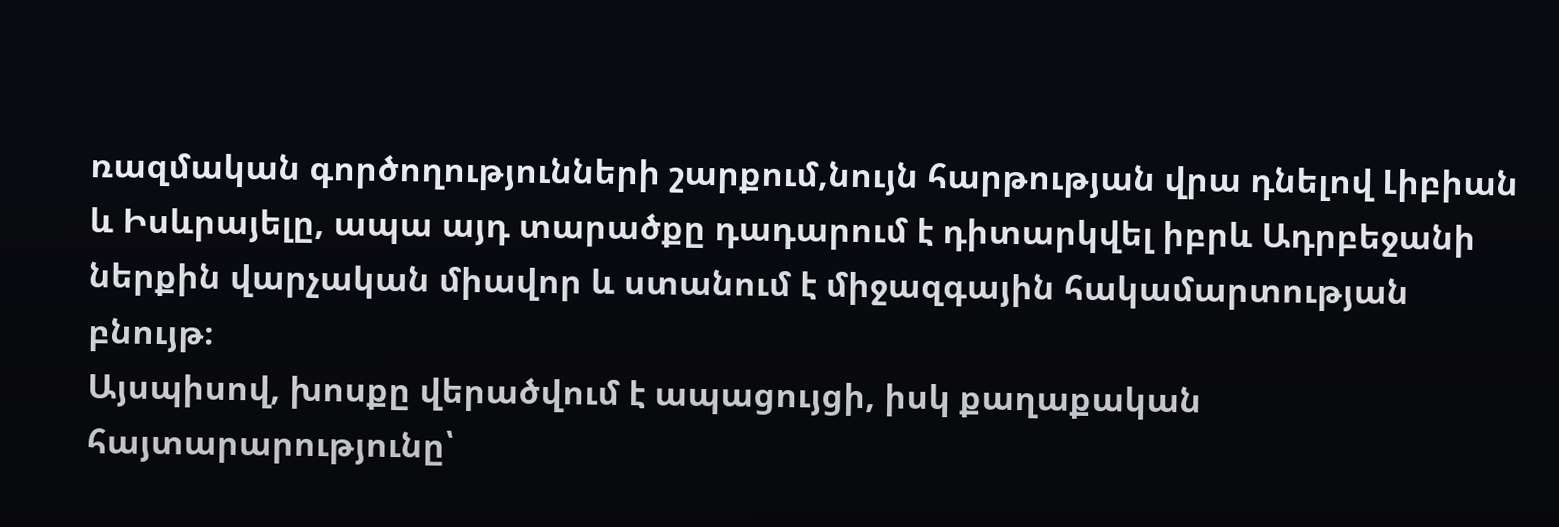ռազմական գործողությունների շարքում,նույն հարթության վրա դնելով Լիբիան և Իսևրայելը, ապա այդ տարածքը դադարում է դիտարկվել իբրև Ադրբեջանի ներքին վարչական միավոր և ստանում է միջազգային հակամարտության բնույթ։
Այսպիսով, խոսքը վերածվում է ապացույցի, իսկ քաղաքական հայտարարությունը՝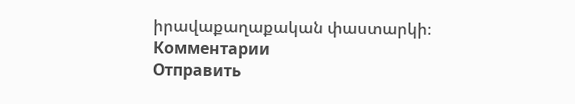իրավաքաղաքական փաստարկի։
Комментарии
Отправить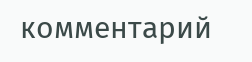комментарий